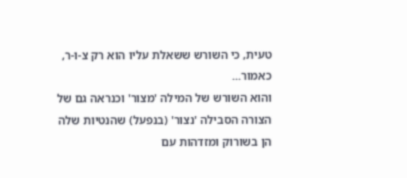טעית, כי השורש ששאלת עליו הוא רק צ-ו-ר, כאמור...
והוא השורש של המילה 'מצור' וכנראה גם של הצורה הסבילה 'נצור' (בנפעל) שהנטיות שלה הן בשורוק ומזדהות עם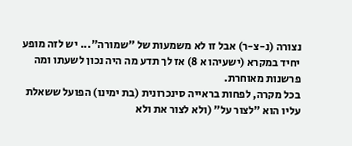נצורה (נ-צ-ר) אבל זו לא משמעות של "שמורה"... יש לזה מופע יחיד במקרא (ישעיהו א 8) אז לך תדע מה היה נכון לשעתו ומה פרשנות מאוחרת.
בכל מקרה, לפחות בראייה סינכרונית (בת ימינו) הפועל ששאלת עליו הוא "לצור על" (ולא לצור את ולא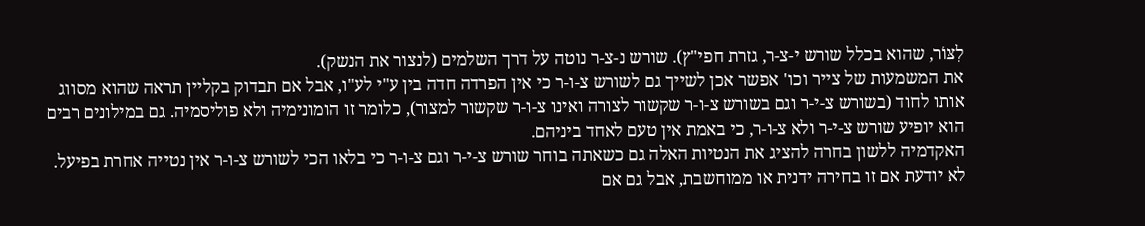לִצּוֹר, שהוא בכלל שורש י-צ-ר, גזרת חפי"ץ). שורש נ-צ-ר נוטה על דרך השלמים (לנצור את הנשק).
את המשמעות של צייר וכו' אפשר אכן לשייך גם לשורש צ-ו-ר כי אין הפרדה חדה בין ע"י לע"ו, אבל אם תבדוק בקליין תראה שהוא מסווג אותו לחוד (בשורש צ-י-ר וגם בשורש צ-ו-ר שקשור לצורה ואינו צ-ו-ר שקשור למצור), כלומר זו הומונימיה ולא פוליסמיה. גם במילונים רבים הוא יופיע שורש צ-י-ר ולא צ-ו-ר, כי באמת אין טעם לאחד ביניהם.
האקדמיה ללשון בחרה להציג את הנטיות האלה גם כשאתה בוחר שורש צ-י-ר וגם צ-ו-ר כי בלאו הכי לשורש צ-ו-ר אין נטייה אחרת בפיעל. לא יודעת אם זו בחירה ידנית או ממוחשבת, אבל גם אם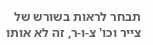תבחר לראות בשורש של צייר וכו' צ-ו-ר, זה לא אותו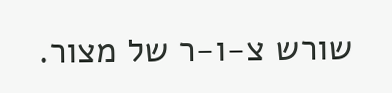שורש צ-ו-ר של מצור.